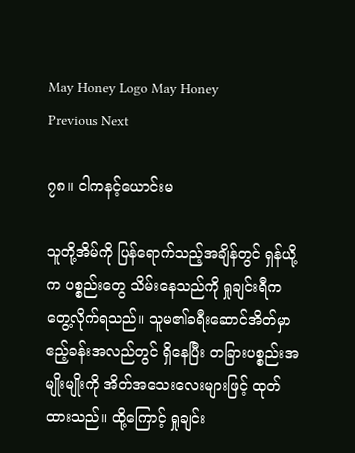May Honey Logo May Honey
Previous Next

၇၈။ ငါကနင့်ယောင်းမ

သူတို့အိမ်ကို ပြန်ရောက်သည့်အချိန်တွင် ရှန်ယို့က ပစ္စည်းတွေ သိမ်းနေသည်ကို ရှုချင်းရီက တွေ့လိုက်ရသည်။ သူမ၏ခရီးဆောင်အိတ်မှာ ဧည့်ခန်းအလည်တွင် ရှိနေပြီး တခြားပစ္စည်းအမျိုးမျိုးကို အိတ်အသေးလေးများဖြင့် ထုတ်ထားသည်။ ထို့ကြောင့် ရှုချင်း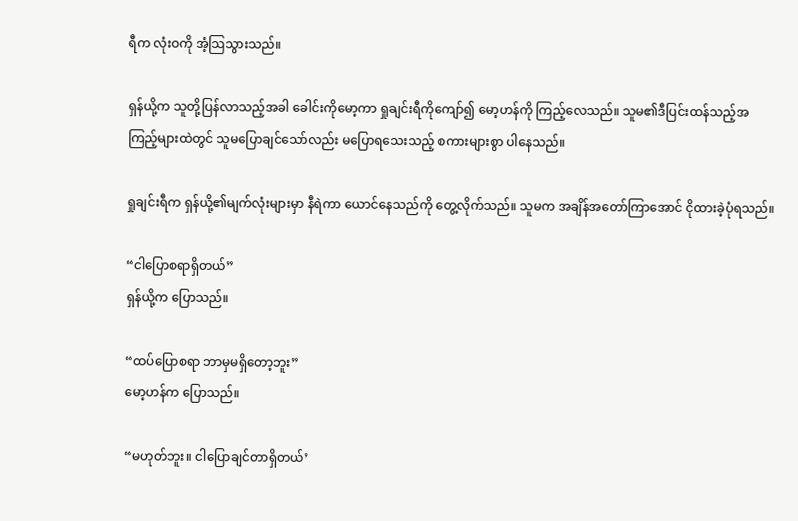ရီက လုံးဝကို အံ့သြသွားသည်။

ရှန်ယို့က သူတို့ပြန်လာသည့်အခါ ခေါင်းကိုမော့ကာ ရှုချင်းရီကိုကျော်၍ မော့ဟန်ကို ကြည့်လေသည်။ သူမ၏ဒီပြင်းထန်သည့်အကြည့်များထဲတွင် သူမပြောချင်သော်လည်း မပြောရသေးသည့် စကားများစွာ ပါနေသည်။

ရှုချင်းရီက ရှန်ယို့၏မျက်လုံးများမှာ နီရဲကာ ယောင်နေသည်ကို တွေ့လိုက်သည်။ သူမက အချိန်အတော်ကြာအောင် ငိုထားခဲ့ပုံရသည်။

“ငါပြောစရာရှိတယ်”
ရှန်ယို့က ပြောသည်။

“ထပ်ပြောစရာ ဘာမှမရှိတော့ဘူး”
မော့ဟန်က ပြောသည်။

“မဟုတ်ဘူး။ ငါပြောချင်တာရှိတယ်’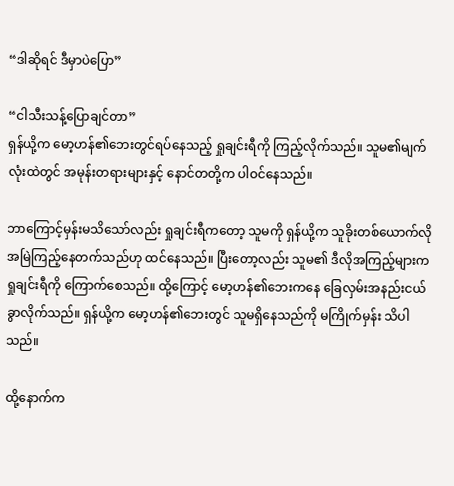“ဒါဆိုရင် ဒီမှာပဲပြော”

“ငါသီးသန့်ပြောချင်တာ”
ရှန်ယို့က မော့ဟန်၏ဘေးတွင်ရပ်နေသည့် ရှုချင်းရီကို ကြည့်လိုက်သည်။ သူမ၏မျက်လုံးထဲတွင် အမုန်းတရားများနှင့် နောင်တတို့က ပါဝင်နေသည်။

ဘာကြောင့်မှန်းမသိသော်လည်း ရှုချင်းရီကတော့ သူမကို ရှန်ယို့က သူခိုးတစ်ယောက်လို အမြဲကြည့်နေတက်သည်ဟု ထင်နေသည်။ ပြီးတော့လည်း သူမ၏ ဒီလိုအကြည့်များက ရှုချင်းရီကို ကြောက်စေသည်။ ထို့ကြောင့် မော့ဟန်၏ဘေးကနေ ခြေလှမ်းအနည်းငယ်ခွာလိုက်သည်။ ရှန်ယို့က မော့ဟန်၏ဘေးတွင် သူမရှိနေသည်ကို မကြိုက်မှန်း သိပါသည်။

ထို့နောက်က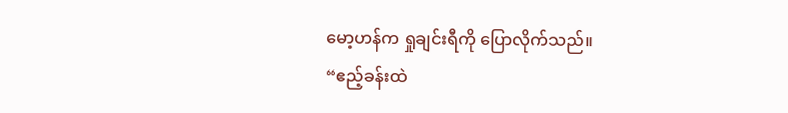မော့ဟန်က ရှုချင်းရီကို ပြောလိုက်သည်။
“ဧည့်ခန်းထဲ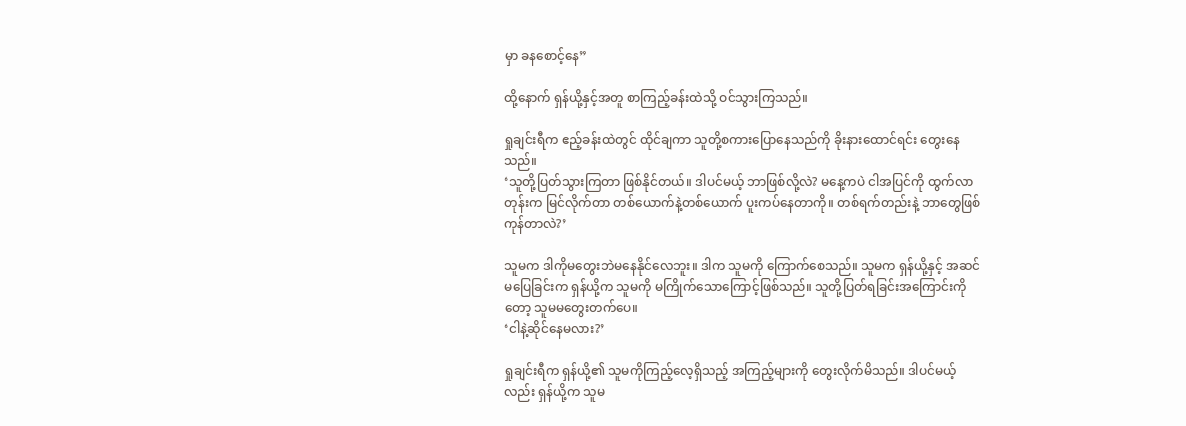မှာ ခနစောင့်နေ”

ထို့နောက် ရှန်ယို့နှင့်အတူ စာကြည့်ခန်းထဲသို့ ဝင်သွားကြသည်။

ရှုချင်းရီက ဧည့်ခန်းထဲတွင် ထိုင်ချကာ သူတို့စကားပြောနေသည်ကို ခိုးနားထောင်ရင်း တွေးနေသည်။
‘သူတို့ပြတ်သွားကြတာ ဖြစ်နိုင်တယ်။ ဒါပင်မယ့် ဘာဖြစ်လို့လဲ? မနေ့ကပဲ ငါအပြင်ကို ထွက်လာတုန်းက မြင်လိုက်တာ တစ်ယောက်နဲ့တစ်ယောက် ပူးကပ်နေတာကို။ တစ်ရက်တည်းနဲ့ ဘာတွေဖြစ်ကုန်တာလဲ?’

သူမက ဒါကိုမတွေးဘဲမနေနိုင်လေဘူး။ ဒါက သူမကို ကြောက်စေသည်။ သူမက ရှန်ယို့နှင့် အဆင်မပြေခြင်းက ရှန်ယို့က သူမကို မကြိုက်သောကြောင့်ဖြစ်သည်။ သူတို့ပြတ်ရခြင်းအကြောင်းကိုတော့ သူမမတွေးတက်ပေ။
‘ငါနဲ့ဆိုင်နေမလား?’

ရှုချင်းရီက ရှန်ယို့၏ သူမကိုကြည့်လေ့ရှိသည့် အကြည့်များကို တွေးလိုက်မိသည်။ ဒါပင်မယ့်လည်း ရှန်ယို့က သူမ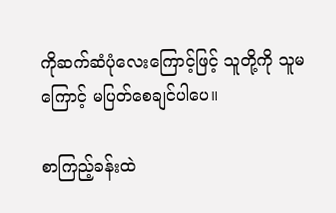ကိုဆက်ဆံပုံလေးကြောင့်ဖြင့် သူတို့ကို သူမကြောင့် မပြတ်စေချင်ပါပေ။

စာကြည့်ခန်းထဲ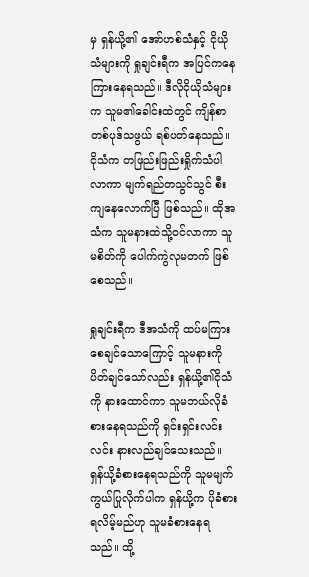မှ ရှန်ယို့၏ အော်ဟစ်သံနှင့် ငိုယိုသံများကို ရှုချင်းရီက အပြင်ကနေ ကြားနေရသည်။ ဒီလိုငိုယိုသံများက သူမ၏ခေါင်းထဲတွင် ကျိန်စာတစ်ပုဒ်သဖွယ် ရစ်ပတ်နေသည်။ ငိုသံက တဖြည်းဖြည်းရှိုက်သံပါလာကာ မျက်ရည်တသွင်သွင် စီးကျနေလောက်ပြီ ဖြစ်သည်။ ထိုအသံက သူမနားထဲသို့ဝင်လာကာ သူမစိတ်ကို ပေါက်ကွဲလုမတက် ဖြစ်စေသည်။

ရှုချင်းရီက ဒီအသံကို ထပ်မကြားစေချင်သောကြောင့် သူမနားကိုပိတ်ချင်သော်လည်း ရှန်ယို့၏ငိုသံကို နားထောင်ကာ သူမဘယ်လိုခံစားနေရသည်ကို ရှင်းရှင်းလင်းလင်း နားလည်ချင်သေးသည်။ ရှန်ယို့ခံစားနေရသည်ကို သူမမျက်ကွယ်ပြုလိုက်ပါက ရှန်ယို့က ပိုခံစားရလိမ့်မည်ဟု သူမခံစားနေရသည်။ ထို့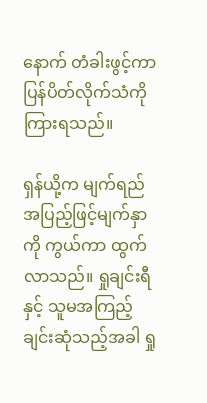နောက် တံခါးဖွင့်ကာ ပြန်ပိတ်လိုက်သံကို ကြားရသည်။

ရှန်ယို့က မျက်ရည်အပြည့်ဖြင့်မျက်နှာကို ကွယ်ကာ ထွက်လာသည်။ ရှုချင်းရီနှင့် သူမအကြည့်ချင်းဆုံသည့်အခါ ရှု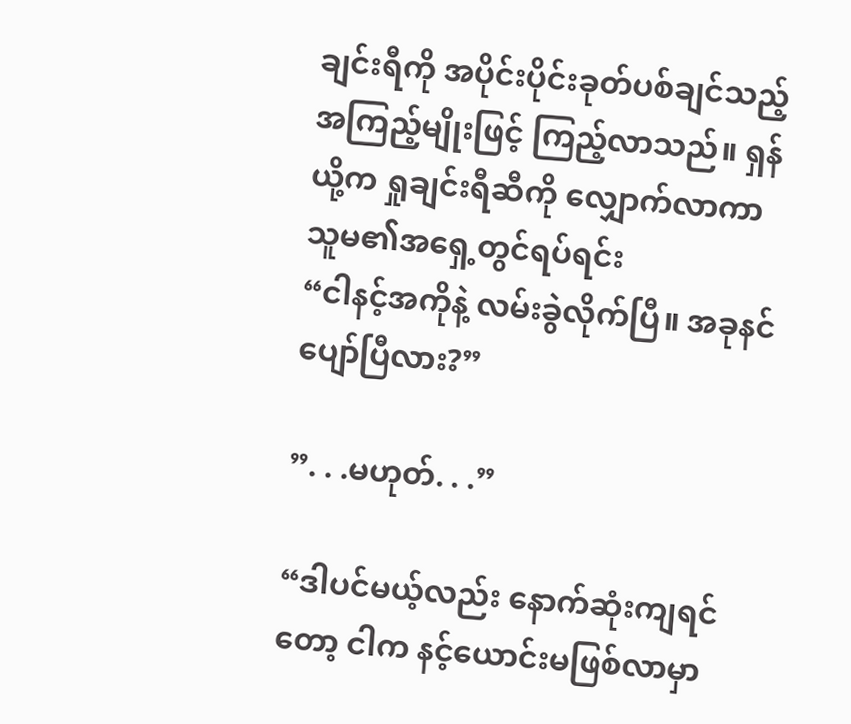ချင်းရီကို အပိုင်းပိုင်းခုတ်ပစ်ချင်သည့် အကြည့်မျိုးဖြင့် ကြည့်လာသည်။ ရှန်ယို့က ရှုချင်းရီဆီကို လျှောက်လာကာ သူမ၏အရှေ့တွင်ရပ်ရင်း
“ငါနင့်အကိုနဲ့ လမ်းခွဲလိုက်ပြီ။ အခုနင်ပျော်ပြီလား?”

”. . .မဟုတ်. . .”

“ဒါပင်မယ့်လည်း နောက်ဆုံးကျရင်တော့ ငါက နင့်ယောင်းမဖြစ်လာမှာ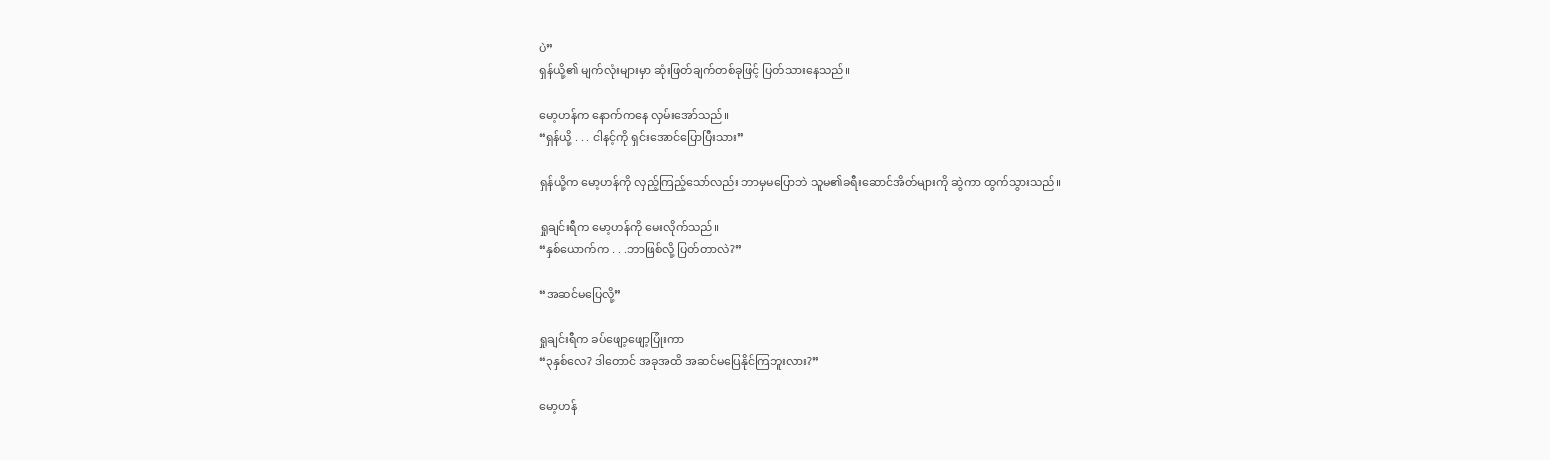ပဲ”
ရှန်ယို့၏ မျက်လုံးများမှာ ဆုံးဖြတ်ချက်တစ်ခုဖြင့် ပြတ်သားနေသည်။

မော့ဟန်က နောက်ကနေ လှမ်းအော်သည်။
“ရှန်ယို့ . . . ငါနင့်ကို ရှင်းအောင်ပြောပြီးသား”

ရှန်ယို့က မော့ဟန်ကို လှည့်ကြည့်သော်လည်း ဘာမှမပြောဘဲ သူမ၏ခရီးဆောင်အိတ်များကို ဆွဲကာ ထွက်သွားသည်။

ရှုချင်းရီက မော့ဟန်ကို မေးလိုက်သည်။
“နှစ်ယောက်က . . .ဘာဖြစ်လို့ ပြတ်တာလဲ?”

“အဆင်မပြေလို့”

ရှုချင်းရီက ခပ်ဖျော့ဖျော့ပြုံးကာ
“၃နှစ်လေ? ဒါတောင် အခုအထိ အဆင်မပြေနိုင်ကြဘူးလား?”

မော့ဟန်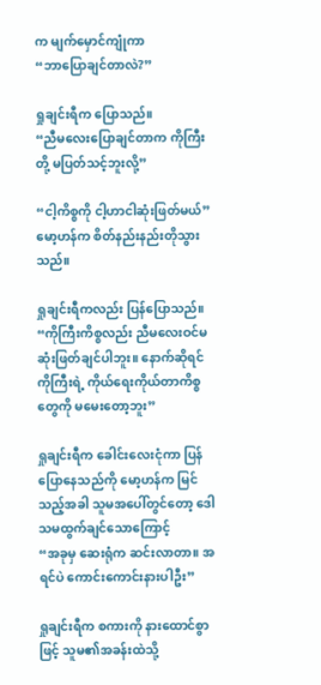က မျက်မှောင်ကျုံကာ
“ဘာပြောချင်တာလဲ?”

ရှုချင်းရီက ပြောသည်။
“ညီမလေးပြောချင်တာက ကိုကြီးတို့ မပြတ်သင့်ဘူးလို့”

“ငါ့ကိစ္စကို ငါ့ဟာငါဆုံးဖြတ်မယ်”
မော့ဟန်က စိတ်နည်းနည်းတိုသွားသည်။

ရှုချင်းရီကလည်း ပြန်ပြောသည်။
“ကိုကြီးကိစ္စလည်း ညီမလေးဝင်မဆုံးဖြတ်ချင်ပါဘူး။ နောက်ဆိုရင် ကိုကြီးရဲ့ ကိုယ်ရေးကိုယ်တာကိစ္စတွေကို မမေးတော့ဘူး”

ရှုချင်းရီက ခေါင်းလေးငုံကာ ပြန်ပြောနေသည်ကို မော့ဟန်က မြင်သည့်အခါ သူမအပေါ်တွင်တော့ ဒေါသမထွက်ချင်သောကြောင့်
“အခုမှ ဆေးရုံက ဆင်းလာတာ။ အရင်ပဲ ကောင်းကောင်းနားပါဦး”

ရှုချင်းရီက စကားကို နားထောင်စွာဖြင့် သူမ၏အခန်းထဲသို့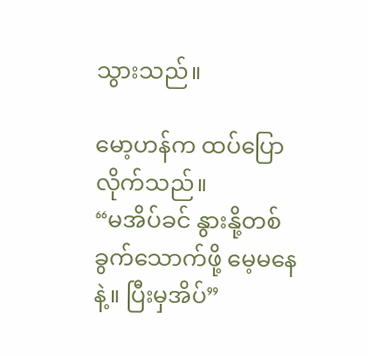သွားသည်။

မော့ဟန်က ထပ်ပြောလိုက်သည်။
“မအိပ်ခင် နွားနို့တစ်ခွက်သောက်ဖို့ မေ့မနေနဲ့။ ပြီးမှအိပ်”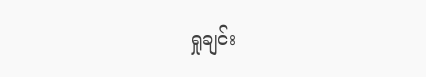ရှုချင်း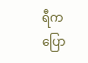ရီက ပြော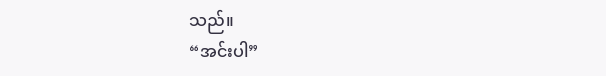သည်။
“အင်းပါ”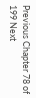Previous Chapter 78 of 199 Next